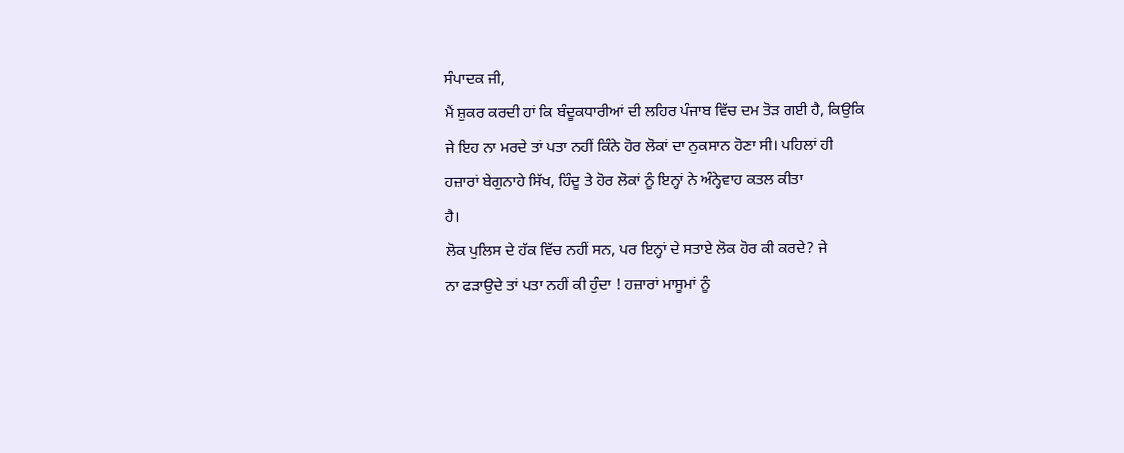ਸੰਪਾਦਕ ਜੀ,
ਮੈਂ ਸ਼ੁਕਰ ਕਰਦੀ ਹਾਂ ਕਿ ਬੰਦੂਕਧਾਰੀਆਂ ਦੀ ਲਹਿਰ ਪੰਜਾਬ ਵਿੱਚ ਦਮ ਤੋੜ ਗਈ ਹੈ, ਕਿਉਕਿ
ਜੇ ਇਹ ਨਾ ਮਰਦੇ ਤਾਂ ਪਤਾ ਨਹੀਂ ਕਿੰਨੇ ਹੋਰ ਲੋਕਾਂ ਦਾ ਨੁਕਸਾਨ ਹੋਣਾ ਸੀ। ਪਹਿਲਾਂ ਹੀ
ਹਜ਼ਾਰਾਂ ਬੇਗੁਨਾਹੇ ਸਿੱਖ, ਹਿੰਦੂ ਤੇ ਹੋਰ ਲੋਕਾਂ ਨੂੰ ਇਨ੍ਹਾਂ ਨੇ ਅੰਨ੍ਹੇਵਾਹ ਕਤਲ ਕੀਤਾ
ਹੈ।
ਲੋਕ ਪੁਲਿਸ ਦੇ ਹੱਕ ਵਿੱਚ ਨਹੀਂ ਸਨ, ਪਰ ਇਨ੍ਹਾਂ ਦੇ ਸਤਾਏ ਲੋਕ ਹੋਰ ਕੀ ਕਰਦੇ? ਜੇ
ਨਾ ਫੜਾਉਦੇ ਤਾਂ ਪਤਾ ਨਹੀਂ ਕੀ ਹੁੰਦਾ ! ਹਜ਼ਾਰਾਂ ਮਾਸੂਮਾਂ ਨੂੰ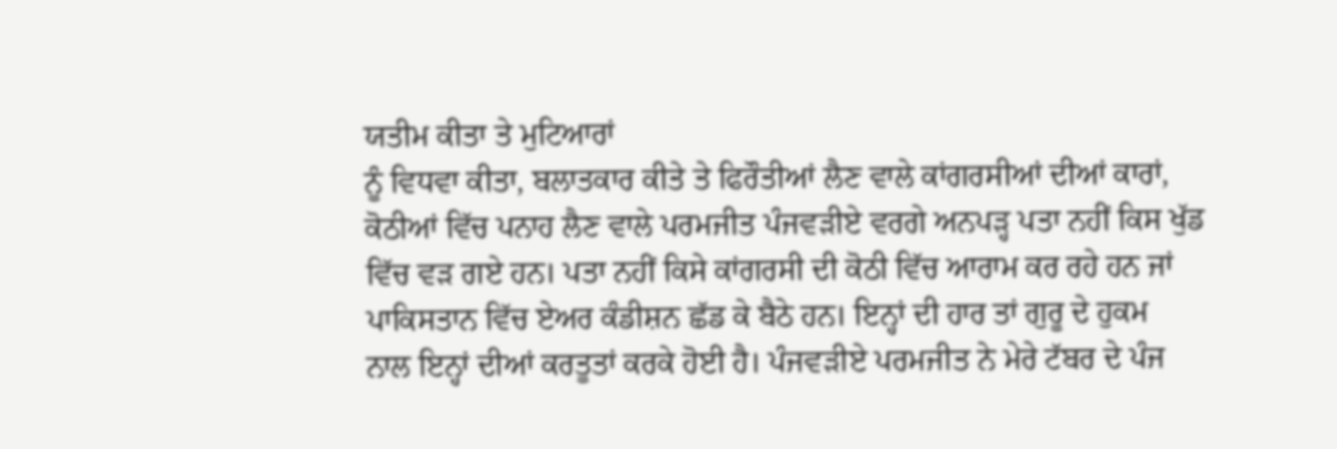ਯਤੀਮ ਕੀਤਾ ਤੇ ਮੁਟਿਆਰਾਂ
ਨੂੰ ਵਿਧਵਾ ਕੀਤਾ, ਬਲਾਤਕਾਰ ਕੀਤੇ ਤੇ ਫਿਰੌਤੀਆਂ ਲੈਣ ਵਾਲੇ ਕਾਂਗਰਸੀਆਂ ਦੀਆਂ ਕਾਰਾਂ,
ਕੋਠੀਆਂ ਵਿੱਚ ਪਨਾਹ ਲੈਣ ਵਾਲੇ ਪਰਮਜੀਤ ਪੰਜਵੜੀਏ ਵਰਗੇ ਅਨਪੜ੍ਹ ਪਤਾ ਨਹੀਂ ਕਿਸ ਖੁੱਡ
ਵਿੱਚ ਵੜ ਗਏ ਹਨ। ਪਤਾ ਨਹੀਂ ਕਿਸੇ ਕਾਂਗਰਸੀ ਦੀ ਕੋਠੀ ਵਿੱਚ ਆਰਾਮ ਕਰ ਰਹੇ ਹਨ ਜਾਂ
ਪਾਕਿਸਤਾਨ ਵਿੱਚ ਏਅਰ ਕੰਡੀਸ਼ਨ ਛੱਡ ਕੇ ਬੈਠੇ ਹਨ। ਇਨ੍ਹਾਂ ਦੀ ਹਾਰ ਤਾਂ ਗੁਰੂ ਦੇ ਹੁਕਮ
ਨਾਲ ਇਨ੍ਹਾਂ ਦੀਆਂ ਕਰਤੂਤਾਂ ਕਰਕੇ ਹੋਈ ਹੈ। ਪੰਜਵੜੀਏ ਪਰਮਜੀਤ ਨੇ ਮੇਰੇ ਟੱਬਰ ਦੇ ਪੰਜ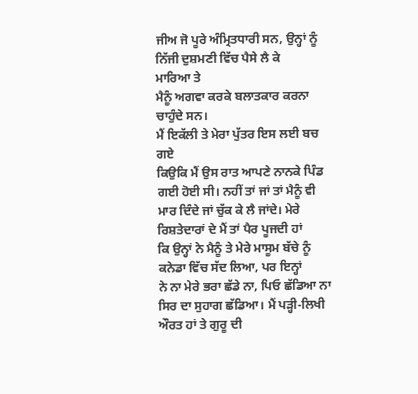ਜੀਅ ਜੋ ਪੂਰੇ ਅੰਮ੍ਰਿਤਧਾਰੀ ਸਨ, ਉਨ੍ਹਾਂ ਨੂੰ ਨਿੱਜੀ ਦੁਸ਼ਮਣੀ ਵਿੱਚ ਪੈਸੇ ਲੈ ਕੇ
ਮਾਰਿਆ ਤੇ
ਮੈਨੂੰ ਅਗਵਾ ਕਰਕੇ ਬਲਾਤਕਾਰ ਕਰਨਾ ਚਾਹੁੰਦੇ ਸਨ।
ਮੈਂ ਇਕੱਲੀ ਤੇ ਮੇਰਾ ਪੁੱਤਰ ਇਸ ਲਈ ਬਚ ਗਏ
ਕਿਉਕਿ ਮੈਂ ਉਸ ਰਾਤ ਆਪਣੇ ਨਾਨਕੇ ਪਿੰਡ ਗਈ ਹੋਈ ਸੀ। ਨਹੀਂ ਤਾਂ ਜਾਂ ਤਾਂ ਮੈਨੂੰ ਵੀ
ਮਾਰ ਦਿੰਦੇ ਜਾਂ ਚੁੱਕ ਕੇ ਲੈ ਜਾਂਦੇ। ਮੇਰੇ ਰਿਸ਼ਤੇਦਾਰਾਂ ਦੇ ਮੈਂ ਤਾਂ ਪੈਰ ਪੂਜਦੀ ਹਾਂ
ਕਿ ਉਨ੍ਹਾਂ ਨੇ ਮੈਨੂੰ ਤੇ ਮੇਰੇ ਮਾਸੂਮ ਬੱਚੇ ਨੂੰ ਕਨੇਡਾ ਵਿੱਚ ਸੱਦ ਲਿਆ, ਪਰ ਇਨ੍ਹਾਂ
ਨੇ ਨਾ ਮੇਰੇ ਭਰਾ ਛੱਡੇ ਨਾ, ਪਿਓ ਛੱਡਿਆ ਨਾ ਸਿਰ ਦਾ ਸੁਹਾਗ ਛੱਡਿਆ। ਮੈਂ ਪੜ੍ਹੀ-ਲਿਖੀ
ਔਰਤ ਹਾਂ ਤੇ ਗੁਰੂ ਦੀ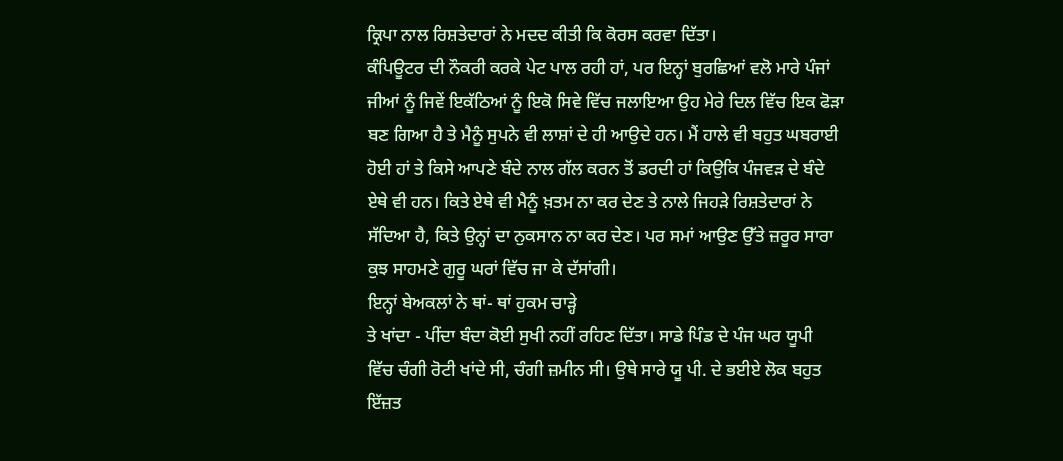ਕ੍ਰਿਪਾ ਨਾਲ ਰਿਸ਼ਤੇਦਾਰਾਂ ਨੇ ਮਦਦ ਕੀਤੀ ਕਿ ਕੋਰਸ ਕਰਵਾ ਦਿੱਤਾ।
ਕੰਪਿਊਟਰ ਦੀ ਨੌਕਰੀ ਕਰਕੇ ਪੇਟ ਪਾਲ ਰਹੀ ਹਾਂ, ਪਰ ਇਨ੍ਹਾਂ ਬੁਰਛਿਆਂ ਵਲੋ ਮਾਰੇ ਪੰਜਾਂ
ਜੀਆਂ ਨੂੰ ਜਿਵੇਂ ਇਕੱਠਿਆਂ ਨੂੰ ਇਕੋ ਸਿਵੇ ਵਿੱਚ ਜਲਾਇਆ ਉਹ ਮੇਰੇ ਦਿਲ ਵਿੱਚ ਇਕ ਫੋੜਾ
ਬਣ ਗਿਆ ਹੈ ਤੇ ਮੈਨੂੰ ਸੁਪਨੇ ਵੀ ਲਾਸ਼ਾਂ ਦੇ ਹੀ ਆਉਦੇ ਹਨ। ਮੈਂ ਹਾਲੇ ਵੀ ਬਹੁਤ ਘਬਰਾਈ
ਹੋਈ ਹਾਂ ਤੇ ਕਿਸੇ ਆਪਣੇ ਬੰਦੇ ਨਾਲ ਗੱਲ ਕਰਨ ਤੋਂ ਡਰਦੀ ਹਾਂ ਕਿਉਕਿ ਪੰਜਵੜ ਦੇ ਬੰਦੇ
ਏਥੇ ਵੀ ਹਨ। ਕਿਤੇ ਏਥੇ ਵੀ ਮੈਨੂੰ ਖ਼ਤਮ ਨਾ ਕਰ ਦੇਣ ਤੇ ਨਾਲੇ ਜਿਹੜੇ ਰਿਸ਼ਤੇਦਾਰਾਂ ਨੇ
ਸੱਦਿਆ ਹੈ, ਕਿਤੇ ਉਨ੍ਹਾਂ ਦਾ ਨੁਕਸਾਨ ਨਾ ਕਰ ਦੇਣ। ਪਰ ਸਮਾਂ ਆਉਣ ਉੱਤੇ ਜ਼ਰੂਰ ਸਾਰਾ
ਕੁਝ ਸਾਹਮਣੇ ਗੁਰੂ ਘਰਾਂ ਵਿੱਚ ਜਾ ਕੇ ਦੱਸਾਂਗੀ।
ਇਨ੍ਹਾਂ ਬੇਅਕਲਾਂ ਨੇ ਥਾਂ- ਥਾਂ ਹੁਕਮ ਚਾੜ੍ਹੇ
ਤੇ ਖਾਂਦਾ - ਪੀਂਦਾ ਬੰਦਾ ਕੋਈ ਸੁਖੀ ਨਹੀਂ ਰਹਿਣ ਦਿੱਤਾ। ਸਾਡੇ ਪਿੰਡ ਦੇ ਪੰਜ ਘਰ ਯੂਪੀ
ਵਿੱਚ ਚੰਗੀ ਰੋਟੀ ਖਾਂਦੇ ਸੀ, ਚੰਗੀ ਜ਼ਮੀਨ ਸੀ। ਉਥੇ ਸਾਰੇ ਯੂ ਪੀ. ਦੇ ਭਈਏ ਲੋਕ ਬਹੁਤ
ਇੱਜ਼ਤ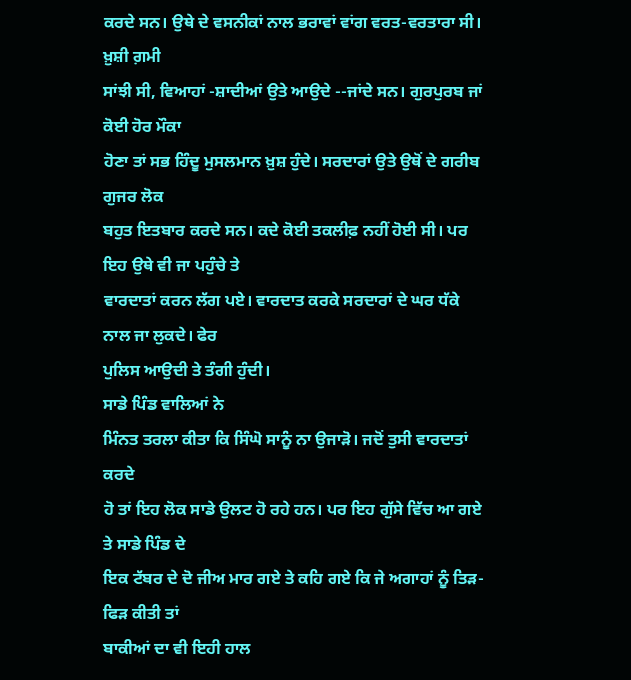ਕਰਦੇ ਸਨ। ਉਥੇ ਦੇ ਵਸਨੀਕਾਂ ਨਾਲ ਭਰਾਵਾਂ ਵਾਂਗ ਵਰਤ-ਵਰਤਾਰਾ ਸੀ। ਖ਼ੁਸ਼ੀ ਗ਼ਮੀ
ਸਾਂਝੀ ਸੀ, ਵਿਆਹਾਂ -ਸ਼ਾਦੀਆਂ ਉਤੇ ਆਉਦੇ --ਜਾਂਦੇ ਸਨ। ਗੁਰਪੁਰਬ ਜਾਂ ਕੋਈ ਹੋਰ ਮੌਕਾ
ਹੋਣਾ ਤਾਂ ਸਭ ਹਿੰਦੂ ਮੁਸਲਮਾਨ ਖ਼ੁਸ਼ ਹੁੰਦੇ। ਸਰਦਾਰਾਂ ਉਤੇ ਉਥੋਂ ਦੇ ਗਰੀਬ ਗੁਜਰ ਲੋਕ
ਬਹੁਤ ਇਤਬਾਰ ਕਰਦੇ ਸਨ। ਕਦੇ ਕੋਈ ਤਕਲੀਫ਼ ਨਹੀਂ ਹੋਈ ਸੀ। ਪਰ ਇਹ ਉਥੇ ਵੀ ਜਾ ਪਹੁੰਚੇ ਤੇ
ਵਾਰਦਾਤਾਂ ਕਰਨ ਲੱਗ ਪਏ। ਵਾਰਦਾਤ ਕਰਕੇ ਸਰਦਾਰਾਂ ਦੇ ਘਰ ਧੱਕੇ ਨਾਲ ਜਾ ਲੁਕਦੇ। ਫੇਰ
ਪੁਲਿਸ ਆਉਦੀ ਤੇ ਤੰਗੀ ਹੁੰਦੀ।
ਸਾਡੇ ਪਿੰਡ ਵਾਲਿਆਂ ਨੇ
ਮਿੰਨਤ ਤਰਲਾ ਕੀਤਾ ਕਿ ਸਿੰਘੋ ਸਾਨੂੰ ਨਾ ਉਜਾੜੋ। ਜਦੋਂ ਤੁਸੀ ਵਾਰਦਾਤਾਂ ਕਰਦੇ
ਹੋ ਤਾਂ ਇਹ ਲੋਕ ਸਾਡੇ ਉਲਟ ਹੋ ਰਹੇ ਹਨ। ਪਰ ਇਹ ਗੁੱਸੇ ਵਿੱਚ ਆ ਗਏ ਤੇ ਸਾਡੇ ਪਿੰਡ ਦੇ
ਇਕ ਟੱਬਰ ਦੇ ਦੋ ਜੀਅ ਮਾਰ ਗਏ ਤੇ ਕਹਿ ਗਏ ਕਿ ਜੇ ਅਗਾਹਾਂ ਨੂੰ ਤਿੜ-ਫਿੜ ਕੀਤੀ ਤਾਂ
ਬਾਕੀਆਂ ਦਾ ਵੀ ਇਹੀ ਹਾਲ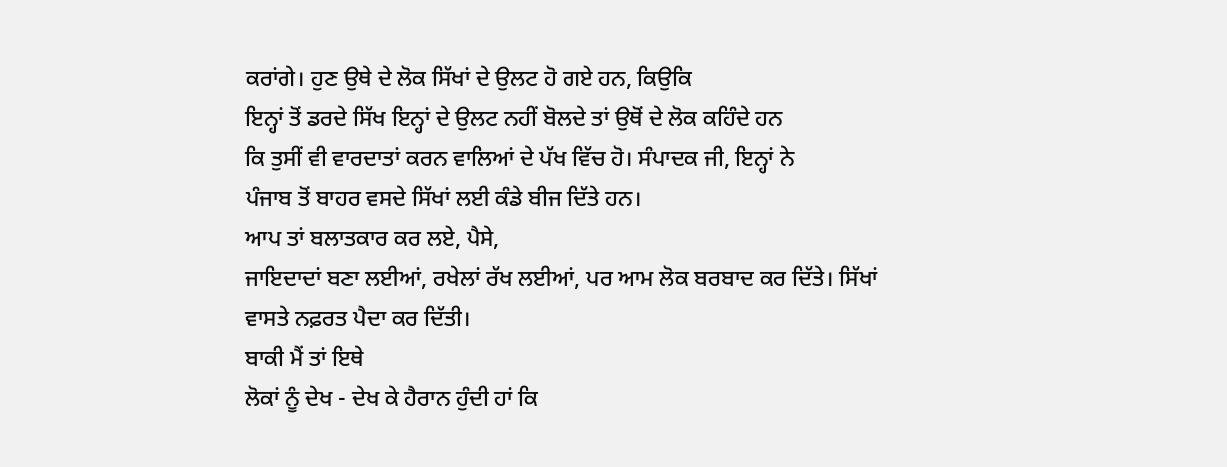ਕਰਾਂਗੇ। ਹੁਣ ਉਥੇ ਦੇ ਲੋਕ ਸਿੱਖਾਂ ਦੇ ਉਲਟ ਹੋ ਗਏ ਹਨ, ਕਿਉਕਿ
ਇਨ੍ਹਾਂ ਤੋਂ ਡਰਦੇ ਸਿੱਖ ਇਨ੍ਹਾਂ ਦੇ ਉਲਟ ਨਹੀਂ ਬੋਲਦੇ ਤਾਂ ਉਥੋਂ ਦੇ ਲੋਕ ਕਹਿੰਦੇ ਹਨ
ਕਿ ਤੁਸੀਂ ਵੀ ਵਾਰਦਾਤਾਂ ਕਰਨ ਵਾਲਿਆਂ ਦੇ ਪੱਖ ਵਿੱਚ ਹੋ। ਸੰਪਾਦਕ ਜੀ, ਇਨ੍ਹਾਂ ਨੇ
ਪੰਜਾਬ ਤੋਂ ਬਾਹਰ ਵਸਦੇ ਸਿੱਖਾਂ ਲਈ ਕੰਡੇ ਬੀਜ ਦਿੱਤੇ ਹਨ।
ਆਪ ਤਾਂ ਬਲਾਤਕਾਰ ਕਰ ਲਏ, ਪੈਸੇ,
ਜਾਇਦਾਦਾਂ ਬਣਾ ਲਈਆਂ, ਰਖੇਲਾਂ ਰੱਖ ਲਈਆਂ, ਪਰ ਆਮ ਲੋਕ ਬਰਬਾਦ ਕਰ ਦਿੱਤੇ। ਸਿੱਖਾਂ
ਵਾਸਤੇ ਨਫ਼ਰਤ ਪੈਦਾ ਕਰ ਦਿੱਤੀ।
ਬਾਕੀ ਮੈਂ ਤਾਂ ਇਥੇ
ਲੋਕਾਂ ਨੂੰ ਦੇਖ - ਦੇਖ ਕੇ ਹੈਰਾਨ ਹੁੰਦੀ ਹਾਂ ਕਿ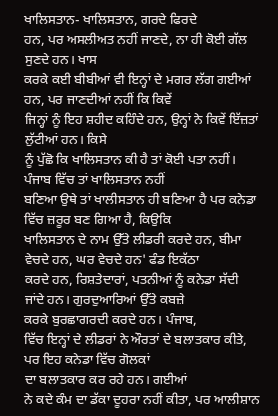ਖਾਲਿਸਤਾਨ- ਖਾਲਿਸਤਾਨ, ਗਰਦੇ ਫਿਰਦੇ
ਹਨ, ਪਰ ਅਸਲੀਅਤ ਨਹੀਂ ਜਾਣਦੇ, ਨਾ ਹੀ ਕੋਈ ਗੱਲ ਸੁਣਦੇ ਹਨ। ਖਾਸ
ਕਰਕੇ ਕਈ ਬੀਬੀਆਂ ਵੀ ਇਨ੍ਹਾਂ ਦੇ ਮਗਰ ਲੱਗ ਗਈਆਂ ਹਨ, ਪਰ ਜਾਣਦੀਆਂ ਨਹੀਂ ਕਿ ਕਿਵੇਂ
ਜਿਨ੍ਹਾਂ ਨੂੰ ਇਹ ਸ਼ਹੀਦ ਕਹਿੰਦੇ ਹਨ, ਉਨ੍ਹਾਂ ਨੇ ਕਿਵੇਂ ਇੱਜ਼ਤਾਂ ਲੁੱਟੀਆਂ ਹਨ। ਕਿਸੇ
ਨੂੰ ਪੁੱਛੋ ਕਿ ਖਾਲਿਸਤਾਨ ਕੀ ਹੈ ਤਾਂ ਕੋਈ ਪਤਾ ਨਹੀਂ। ਪੰਜਾਬ ਵਿੱਚ ਤਾਂ ਖਾਲਿਸਤਾਨ ਨਹੀਂ
ਬਣਿਆ ਉਥੇ ਤਾਂ ਖਾਲੀਸਤਾਨ ਹੀ ਬਣਿਆ ਹੈ ਪਰ ਕਨੇਡਾ ਵਿੱਚ ਜ਼ਰੂਰ ਬਣ ਗਿਆ ਹੈ, ਕਿਉਕਿ
ਖਾਲਿਸਤਾਨ ਦੇ ਨਾਮ ਉੱਤੇ ਲੀਡਰੀ ਕਰਦੇ ਹਨ, ਬੀਮਾ ਵੇਚਦੇ ਹਨ, ਘਰ ਵੇਚਦੇ ਹਨ' ਫੰਡ ਇਕੱਠਾ
ਕਰਦੇ ਹਨ, ਰਿਸ਼ਤੇਦਾਰਾਂ, ਪਤਨੀਆਂ ਨੂੰ ਕਨੇਡਾ ਸੱਦੀ ਜਾਂਦੇ ਹਨ। ਗੁਰਦੁਆਰਿਆਂ ਉੱਤੇ ਕਬਜ਼ੇ
ਕਰਕੇ ਬੁਰਛਾਗਰਦੀ ਕਰਦੇ ਹਨ। ਪੰਜਾਬ,
ਵਿੱਚ ਇਨ੍ਹਾਂ ਦੇ ਲੀਡਰਾਂ ਨੇ ਔਰਤਾਂ ਦੇ ਬਲਾਤਕਾਰ ਕੀਤੇ, ਪਰ ਇਹ ਕਨੇਡਾ ਵਿੱਚ ਗੋਲਕਾਂ
ਦਾ ਬਲਾਤਕਾਰ ਕਰ ਰਹੇ ਹਨ। ਗਈਆਂ
ਨੇ ਕਦੇ ਕੰਮ ਦਾ ਡੱਕਾ ਦੂਹਰਾ ਨਹੀਂ ਕੀਤਾ, ਪਰ ਆਲੀਸ਼ਾਨ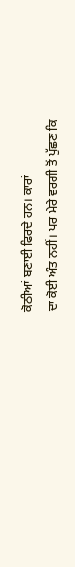ਕੋਠੀਆਂ ਬਣਾਈ ਫਿਰਦੇ ਹਨ। ਕਾਰਾਂ
ਦਾ ਕੋਈ ਅੰਤ ਨਹੀਂ। ਪਰ ਮੇਰੇ ਵਰਗੀ ਤੋਂ ਪੁੱਛਣ ਕਿ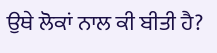ਉਥੇ ਲੋਕਾਂ ਨਾਲ ਕੀ ਬੀਤੀ ਹੈ?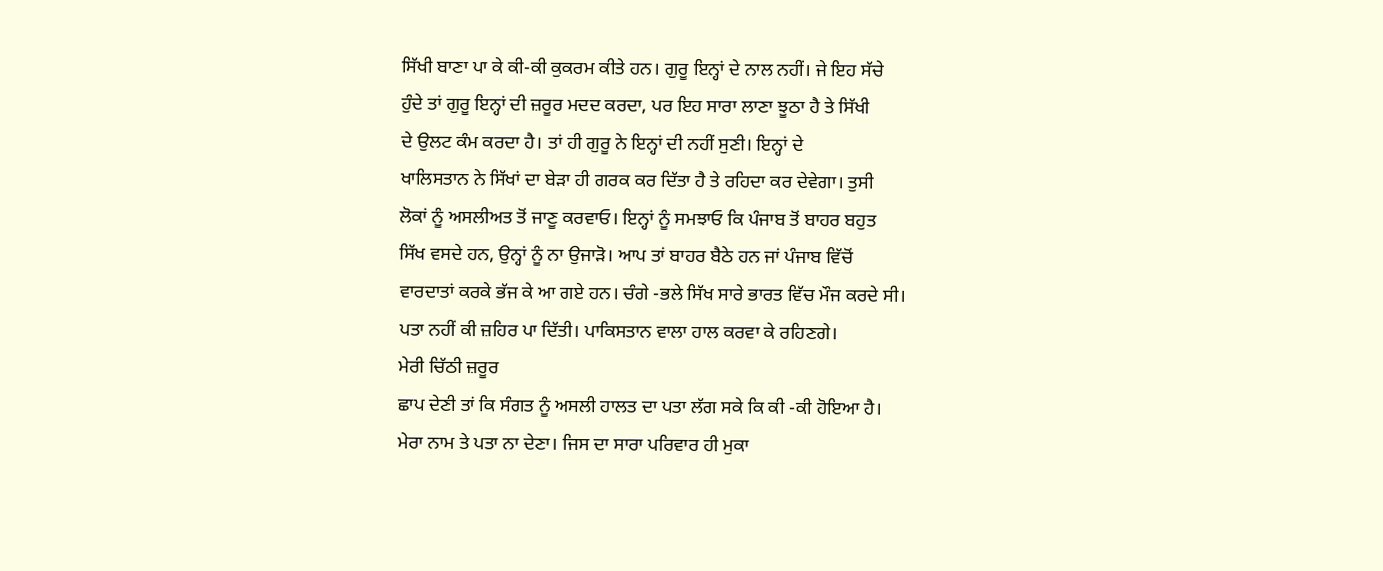ਸਿੱਖੀ ਬਾਣਾ ਪਾ ਕੇ ਕੀ-ਕੀ ਕੁਕਰਮ ਕੀਤੇ ਹਨ। ਗੁਰੂ ਇਨ੍ਹਾਂ ਦੇ ਨਾਲ ਨਹੀਂ। ਜੇ ਇਹ ਸੱਚੇ
ਹੁੰਦੇ ਤਾਂ ਗੁਰੂ ਇਨ੍ਹਾਂ ਦੀ ਜ਼ਰੂਰ ਮਦਦ ਕਰਦਾ, ਪਰ ਇਹ ਸਾਰਾ ਲਾਣਾ ਝੂਠਾ ਹੈ ਤੇ ਸਿੱਖੀ
ਦੇ ਉਲਟ ਕੰਮ ਕਰਦਾ ਹੈ। ਤਾਂ ਹੀ ਗੁਰੂ ਨੇ ਇਨ੍ਹਾਂ ਦੀ ਨਹੀਂ ਸੁਣੀ। ਇਨ੍ਹਾਂ ਦੇ
ਖਾਲਿਸਤਾਨ ਨੇ ਸਿੱਖਾਂ ਦਾ ਬੇੜਾ ਹੀ ਗਰਕ ਕਰ ਦਿੱਤਾ ਹੈ ਤੇ ਰਹਿਦਾ ਕਰ ਦੇਵੇਗਾ। ਤੁਸੀ
ਲੋਕਾਂ ਨੂੰ ਅਸਲੀਅਤ ਤੋਂ ਜਾਣੂ ਕਰਵਾਓ। ਇਨ੍ਹਾਂ ਨੂੰ ਸਮਝਾਓ ਕਿ ਪੰਜਾਬ ਤੋਂ ਬਾਹਰ ਬਹੁਤ
ਸਿੱਖ ਵਸਦੇ ਹਨ, ਉਨ੍ਹਾਂ ਨੂੰ ਨਾ ਉਜਾੜੋ। ਆਪ ਤਾਂ ਬਾਹਰ ਬੈਠੇ ਹਨ ਜਾਂ ਪੰਜਾਬ ਵਿੱਚੋਂ
ਵਾਰਦਾਤਾਂ ਕਰਕੇ ਭੱਜ ਕੇ ਆ ਗਏ ਹਨ। ਚੰਗੇ -ਭਲੇ ਸਿੱਖ ਸਾਰੇ ਭਾਰਤ ਵਿੱਚ ਮੌਜ ਕਰਦੇ ਸੀ।
ਪਤਾ ਨਹੀਂ ਕੀ ਜ਼ਹਿਰ ਪਾ ਦਿੱਤੀ। ਪਾਕਿਸਤਾਨ ਵਾਲਾ ਹਾਲ ਕਰਵਾ ਕੇ ਰਹਿਣਗੇ।
ਮੇਰੀ ਚਿੱਠੀ ਜ਼ਰੂਰ
ਛਾਪ ਦੇਣੀ ਤਾਂ ਕਿ ਸੰਗਤ ਨੂੰ ਅਸਲੀ ਹਾਲਤ ਦਾ ਪਤਾ ਲੱਗ ਸਕੇ ਕਿ ਕੀ -ਕੀ ਹੋਇਆ ਹੈ।
ਮੇਰਾ ਨਾਮ ਤੇ ਪਤਾ ਨਾ ਦੇਣਾ। ਜਿਸ ਦਾ ਸਾਰਾ ਪਰਿਵਾਰ ਹੀ ਮੁਕਾ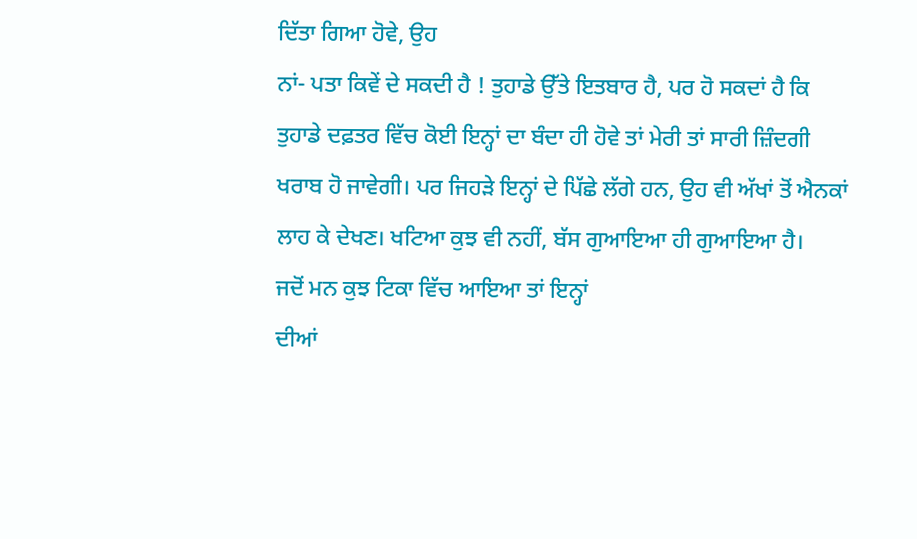ਦਿੱਤਾ ਗਿਆ ਹੋਵੇ, ਉਹ
ਨਾਂ- ਪਤਾ ਕਿਵੇਂ ਦੇ ਸਕਦੀ ਹੈ ! ਤੁਹਾਡੇ ਉੱਤੇ ਇਤਬਾਰ ਹੈ, ਪਰ ਹੋ ਸਕਦਾਂ ਹੈ ਕਿ
ਤੁਹਾਡੇ ਦਫ਼ਤਰ ਵਿੱਚ ਕੋਈ ਇਨ੍ਹਾਂ ਦਾ ਬੰਦਾ ਹੀ ਹੋਵੇ ਤਾਂ ਮੇਰੀ ਤਾਂ ਸਾਰੀ ਜ਼ਿੰਦਗੀ
ਖਰਾਬ ਹੋ ਜਾਵੇਗੀ। ਪਰ ਜਿਹੜੇ ਇਨ੍ਹਾਂ ਦੇ ਪਿੱਛੇ ਲੱਗੇ ਹਨ, ਉਹ ਵੀ ਅੱਖਾਂ ਤੋਂ ਐਨਕਾਂ
ਲਾਹ ਕੇ ਦੇਖਣ। ਖਟਿਆ ਕੁਝ ਵੀ ਨਹੀਂ, ਬੱਸ ਗੁਆਇਆ ਹੀ ਗੁਆਇਆ ਹੈ।
ਜਦੋਂ ਮਨ ਕੁਝ ਟਿਕਾ ਵਿੱਚ ਆਇਆ ਤਾਂ ਇਨ੍ਹਾਂ
ਦੀਆਂ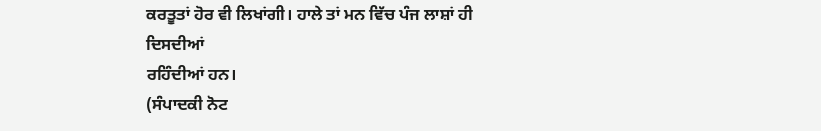ਕਰਤੂਤਾਂ ਹੋਰ ਵੀ ਲਿਖਾਂਗੀ। ਹਾਲੇ ਤਾਂ ਮਨ ਵਿੱਚ ਪੰਜ ਲਾਸ਼ਾਂ ਹੀ ਦਿਸਦੀਆਂ
ਰਹਿੰਦੀਆਂ ਹਨ।
(ਸੰਪਾਦਕੀ ਨੋਟ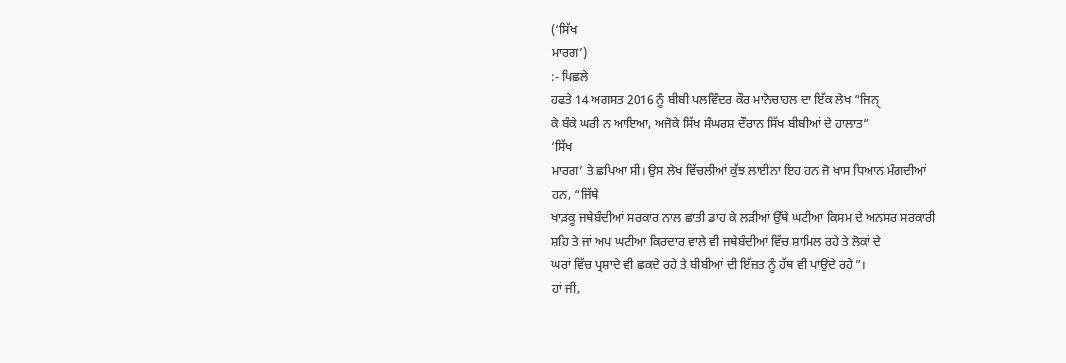(‘ਸਿੱਖ
ਮਾਰਗ’)
:- ਪਿਛਲੇ
ਹਫਤੇ 14 ਅਗਸਤ 2016 ਨੂੰ ਬੀਬੀ ਪਲਵਿੰਦਰ ਕੌਰ ਮਾਨੋਚਾਹਲ ਦਾ ਇੱਕ ਲੇਖ “ਜਿਨੑ
ਕੇ ਬੰਕੇ ਘਰੀ ਨ ਆਇਆ, ਅਜੋਕੇ ਸਿੱਖ ਸੰਘਰਸ਼ ਦੌਰਾਨ ਸਿੱਖ ਬੀਬੀਆਂ ਦੇ ਹਾਲਾਤ”
‘ਸਿੱਖ
ਮਾਰਗ’ ਤੇ ਛਪਿਆ ਸੀ। ਉਸ ਲੇਖ ਵਿੱਚਲੀਆਂ ਕੁੱਝ ਲਾਈਨਾ ਇਹ ਹਨ ਜੋ ਖਾਸ ਧਿਆਨ ਮੰਗਦੀਆਂ
ਹਨ, “ਜਿੱਥੇ
ਖਾੜਕੂ ਜਥੇਬੰਦੀਆਂ ਸਰਕਾਰ ਨਾਲ ਛਾਤੀ ਡਾਹ ਕੇ ਲੜੀਆਂ ਉੱਥੇ ਘਟੀਆ ਕਿਸਮ ਦੇ ਅਨਸਰ ਸਰਕਾਰੀ
ਸ਼ਹਿ ਤੇ ਜਾਂ ਅਪ ਘਟੀਆ ਕਿਰਦਾਰ ਵਾਲੇ ਵੀ ਜਥੇਬੰਦੀਆਂ ਵਿੱਚ ਸ਼ਾਮਿਲ ਰਹੇ ਤੇ ਲੋਕਾਂ ਦੇ
ਘਰਾਂ ਵਿੱਚ ਪ੍ਰਸ਼ਾਦੇ ਵੀ ਛਕਦੇ ਰਹੇ ਤੇ ਬੀਬੀਆਂ ਦੀ ਇੱਜ਼ਤ ਨੂੰ ਹੱਥ ਵੀ ਪਾਉਂਦੇ ਰਹੇ”।
ਹਾਂ ਜੀ,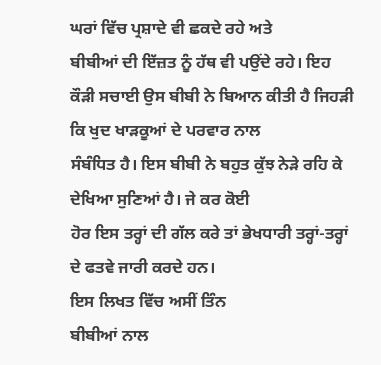ਘਰਾਂ ਵਿੱਚ ਪ੍ਰਸ਼ਾਦੇ ਵੀ ਛਕਦੇ ਰਹੇ ਅਤੇ
ਬੀਬੀਆਂ ਦੀ ਇੱਜ਼ਤ ਨੂੰ ਹੱਥ ਵੀ ਪਉਂਦੇ ਰਹੇ। ਇਹ
ਕੌੜੀ ਸਚਾਈ ਉਸ ਬੀਬੀ ਨੇ ਬਿਆਨ ਕੀਤੀ ਹੈ ਜਿਹੜੀ ਕਿ ਖੁਦ ਖਾੜਕੂਆਂ ਦੇ ਪਰਵਾਰ ਨਾਲ
ਸੰਬੰਧਿਤ ਹੈ। ਇਸ ਬੀਬੀ ਨੇ ਬਹੁਤ ਕੁੱਝ ਨੇੜੇ ਰਹਿ ਕੇ ਦੇਖਿਆ ਸੁਣਿਆਂ ਹੈ। ਜੇ ਕਰ ਕੋਈ
ਹੋਰ ਇਸ ਤਰ੍ਹਾਂ ਦੀ ਗੱਲ ਕਰੇ ਤਾਂ ਭੇਖਧਾਰੀ ਤਰ੍ਹਾਂ-ਤਰ੍ਹਾਂ ਦੇ ਫਤਵੇ ਜਾਰੀ ਕਰਦੇ ਹਨ।
ਇਸ ਲਿਖਤ ਵਿੱਚ ਅਸੀਂ ਤਿੰਨ
ਬੀਬੀਆਂ ਨਾਲ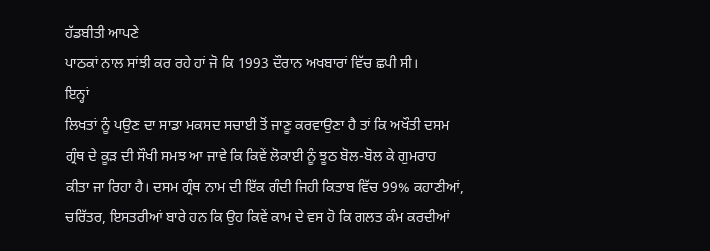ਹੱਡਬੀਤੀ ਆਪਣੇ
ਪਾਠਕਾਂ ਨਾਲ ਸਾਂਝੀ ਕਰ ਰਹੇ ਹਾਂ ਜੋ ਕਿ 1993 ਦੌਰਾਨ ਅਖਬਾਰਾਂ ਵਿੱਚ ਛਪੀ ਸੀ।
ਇਨ੍ਹਾਂ
ਲਿਖਤਾਂ ਨੂੰ ਪਉਣ ਦਾ ਸਾਡਾ ਮਕਸਦ ਸਚਾਈ ਤੋਂ ਜਾਣੂ ਕਰਵਾਉਣਾ ਹੈ ਤਾਂ ਕਿ ਅਖੌਤੀ ਦਸਮ
ਗ੍ਰੰਥ ਦੇ ਕੂੜ ਦੀ ਸੌਖੀ ਸਮਝ ਆ ਜਾਵੇ ਕਿ ਕਿਵੇਂ ਲੋਕਾਈ ਨੂੰ ਝੂਠ ਬੋਲ-ਬੋਲ ਕੇ ਗੁਮਰਾਹ
ਕੀਤਾ ਜਾ ਰਿਹਾ ਹੈ। ਦਸਮ ਗ੍ਰੰਥ ਨਾਮ ਦੀ ਇੱਕ ਗੰਦੀ ਜਿਹੀ ਕਿਤਾਬ ਵਿੱਚ 99% ਕਹਾਣੀਆਂ,
ਚਰਿੱਤਰ, ਇਸਤਰੀਆਂ ਬਾਰੇ ਹਨ ਕਿ ਉਹ ਕਿਵੇਂ ਕਾਮ ਦੇ ਵਸ ਹੋ ਕਿ ਗਲਤ ਕੰਮ ਕਰਦੀਆਂ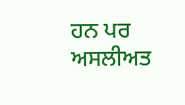ਹਨ ਪਰ
ਅਸਲੀਅਤ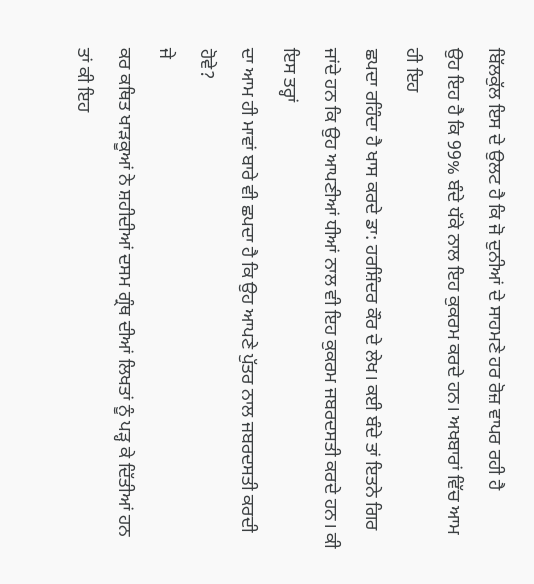ਬਿੱਲਕੁੱਲ ਇਸ ਦੇ ਉਲਟ ਹੈ ਕਿ ਜੋ ਦੁਨੀਆਂ ਦੇ ਸਾਹਮਣੇ ਹਰ ਰੋਜ਼ ਵਾਪਰ ਰਹੀ ਹੈ
ਉਹ ਇਹ ਹੈ ਕਿ 99% ਬੰਦੇ ਧੱਕੇ ਨਾਲ ਇਹ ਕੁਕਰਮ ਕਰਦੇ ਹਨ। ਅਖਬਾਰਾਂ ਵਿੱਚ ਆਮ ਹੀ ਇਹ
ਛਪਦਾ ਰਹਿੰਦਾ ਹੈ ਖਾਸ ਕਰਦੇ ਡਾ: ਹਰਸ਼ਿੰਦਰ ਕੌਰ ਦੇ ਲੇਖ। ਕਈ ਬੰਦੇ ਤਾਂ ਇਤਨੇ ਗਿਰ
ਜਾਂਦੇ ਹਨ ਕਿ ਉਹ ਆਪਣੀਆਂ ਧੀਆਂ ਨਾਲ ਵੀ ਇਹ ਕੁਕਰਮ ਜਬਰਦਸਤੀ ਕਰਦੇ ਹਨ। ਕੀ ਇਸ ਤਰ੍ਹਾਂ
ਦਾ ਆਮ ਹੀ ਮਾਵਾਂ ਬਾਰੇ ਵੀ ਛਪਦਾ ਹੈ ਕਿ ਉਹ ਆਪਣੇ ਪੁੱਤਰ ਨਾਲ ਜਬਰਦਸਤੀ ਕਰਦੀ ਹੋਵੇ?
ਜੇ
ਕਰ ਕਥਿਤ ਖਾੜਕੂਆਂ ਨੇ ਸ਼ਹੀਦੀਆਂ ਦਸਮ ਗ੍ਰੰਥ ਦੀਆਂ ਲਿਖਤਾਂ ਨੂੰ ਪੜ੍ਹ ਕੇ ਦਿੱਤੀਆਂ ਹਨ
ਤਾਂ ਕੀ ਇਹ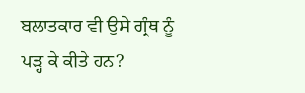ਬਲਾਤਕਾਰ ਵੀ ਉਸੇ ਗ੍ਰੰਥ ਨੂੰ ਪੜ੍ਹ ਕੇ ਕੀਤੇ ਹਨ?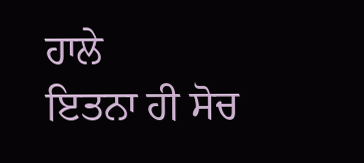ਹਾਲੇ
ਇਤਨਾ ਹੀ ਸੋਚ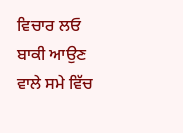ਵਿਚਾਰ ਲਓ ਬਾਕੀ ਆਉਣ ਵਾਲੇ ਸਮੇ ਵਿੱਚ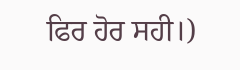ਫਿਰ ਹੋਰ ਸਹੀ।)